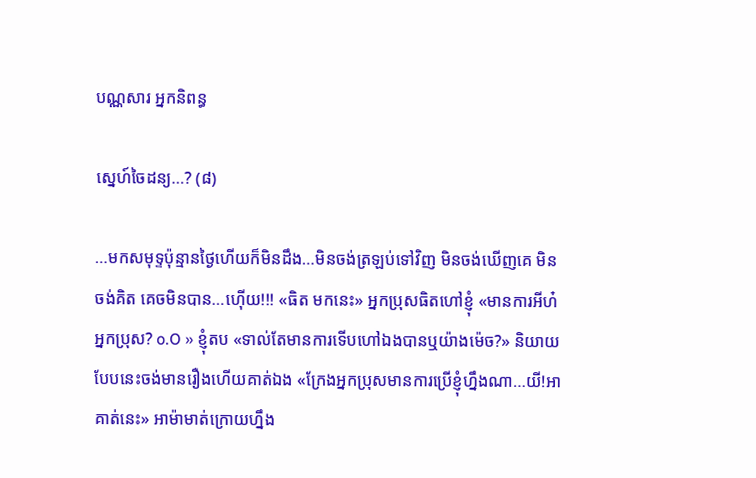បណ្ណសារ អ្នកនិពន្ធ

ស្នេហ៍ចៃដន្យ…? (៨)

…មកសមុទ្ទប៉ុន្មានថ្ងៃហើយក៏មិនដឹង…មិនចង់ត្រឡប់ទៅវិញ មិនចង់ឃើញគេ មិនចង់គិត គេចមិនបាន…ហ៊ើយ!!! «ធិត មកនេះ» អ្នកប្រុសធិតហៅខ្ញុំ «មានការអីហ៎អ្នកប្រុស? o.O » ខ្ញុំតប «ទាល់តែមានការទើបហៅឯងបានឬយ៉ាងម៉េច?» និយាយបែបនេះចង់មានរឿងហើយគាត់ឯង «ក្រែងអ្នកប្រុសមានការប្រើខ្ញុំហ្នឹងណា…យី!អាគាត់នេះ» អាម៉ាមាត់ក្រោយហ្នឹង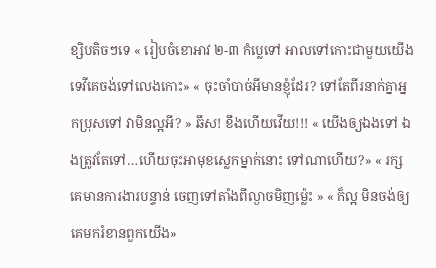ខ្សិបតិចៗទេ « រៀបចំខោអាវ ២-៣ កំប្លេទៅ អាលទៅកោះជាមួយយើង ទេវីគេចង់ទៅលេងកោះ» « ចុះចាំបាច់អីមានខ្ញុំដែរ? ទៅតែពីរនាក់គ្នាអ្នកប្រុសទៅ វាមិនល្អអី? » ឆឹស! ខឹងហើយវើយ!!! « យើងឲ្យឯងទៅ ឯងត្រូវតែទៅ…ហើយចុះអាមុខស្លេកម្នាក់នោះ ទៅណាហើយ?» « រក្សគេមានការងារបន្ទាន់ ចេញទៅតាំងពីល្ងាចមិញម្ល៉េះ » « ក៏ល្អ មិនចង់ឲ្យគេមករំខានពួកយើង»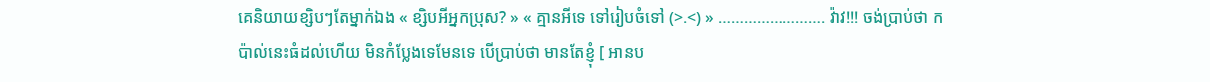គេនិយាយខ្សិបៗតែម្នាក់ឯង « ខ្សិបអីអ្នកប្រុស? » « គ្មានអីទេ ទៅរៀបចំទៅ (>.<) » ……………………. វ៉ាវ!!! ចង់ប្រាប់ថា កប៉ាល់នេះធំដល់ហើយ មិនកំប្លែងទេមែនទេ បើប្រាប់ថា មានតែខ្ញុំ [ អានប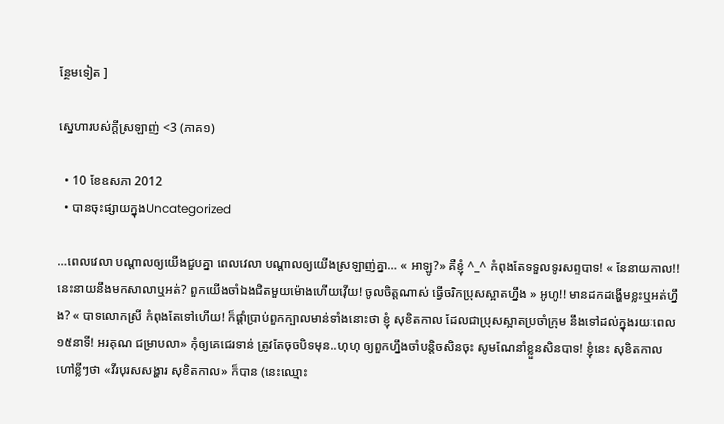ន្ថែមទៀត ]

សេ្នហារបស់ក្តីស្រឡាញ់ <3 (ភាគ១)

  • 10 ខែឧសភា 2012
  • បានចុះផ្សាយក្នុងUncategorized

…ពេលវេលា បណ្តាលឲ្យយើងជួបគ្នា ពេលវេលា បណ្តាលឲ្យយើងស្រឡាញ់គ្នា… « អាឡូ?» គឺខ្ញុំ ^_^ កំពុងតែទទួលទូរសព្ទបាទ! « នែនាយកាល!! នេះនាយនឹងមកសាលាឬអត់? ពួកយើងចាំឯងជិតមួយម៉ោងហើយវ៉ើយ! ចូលចិត្តណាស់ ធ្វើចរិកប្រុសស្អាតហ្នឹង » អូហូ!! មានដកដង្ហើមខ្លះឬអត់ហ្នឹង? « បាទលោកស្រី កំពុងតែទៅហើយ! ក៏ផ្តាំប្រាប់ពួកក្បាលមាន់ទាំងនោះថា ខ្ញុំ សុខិតកាល ដែលជាប្រុសស្អាតប្រចាំក្រុម នឹងទៅដល់ក្នុងរយៈពេល ១៥នាទី! អរគុណ ជម្រាបលា» កុំឲ្យគេជេរទាន់ ត្រូវតែចុចបិទមុន..ហុហុ ឲ្យពួកហ្នឹងចាំបន្តិចសិនចុះ សូមណែនាំខ្លួនសិនបាទ! ខ្ញុំនេះ សុខិតកាល ហៅខ្លីៗថា «វីរបុរសសង្ហារ សុខិតកាល» ក៏បាន (នេះឈ្មោះ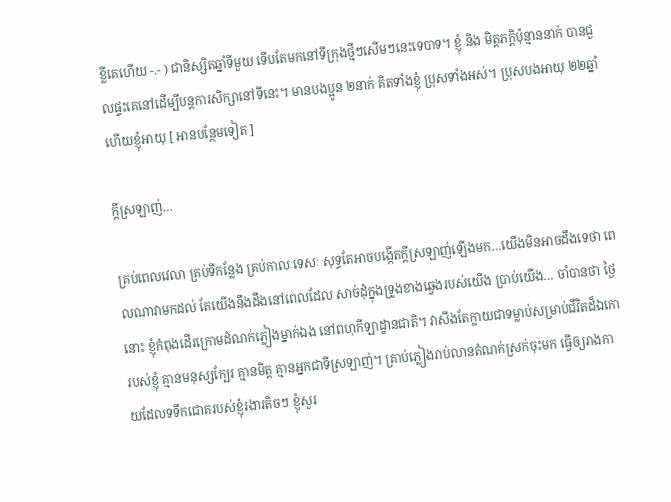ខ្លីគេហើយ -.- ) ជានិស្សិតឆ្នាំទីមួយ ទើបតែមកនៅទីក្រុងថ្មីៗសើមៗនេះទេបាទ។ ខ្ញុំ និង មិត្តភក្តិប៉ុន្មាននាក់ បានជួលផ្ទះគេនៅដើម្បីបន្តការសិក្សានៅទីនេះ។ មានបងប្អូន ២នាក់ គិតទាំងខ្ញុំ ប្រុសទាំងអស់។ ប្រុសបងអាយុ ២២ឆ្នាំ ហើយខ្ញុំអាយុ [ អានបន្ថែមទៀត ]

ក្តីស្រឡាញ់…

គ្រប់ពេលវេលា គ្រប់ទីកន្លែង គ្រប់កាលៈទេសៈ សុទ្ធតែអាចបង្កើតក្តីស្រឡាញ់ឡើងមក…យើងមិនអាចដឹងទេថា ពេលណាវាមកដល់ តែយើងនឹងដឹងនៅពេលដែល សាច់ដុំក្នុងទ្រូងខាងឆ្វេងរបស់យើង ប្រាប់យើង… ចាំបានថា ថ្ងៃនោះ ខ្ញុំកំពុងដើរក្រោមដំណក់ភ្លៀងម្នាក់ឯង នៅពហុកីឡាដ្ខានជាតិ។ វាសឹងតែក្លាយជាទម្លាប់សម្រាប់ជីវិតដ៏ឯកោរបស់ខ្ញុំ គ្មានមនុស្សក្បែរ គ្មានមិត្ត គ្មានអ្នកជាទីស្រឡាញ់។ គ្រាប់ភ្លៀងរាប់លានតំណក់ស្រក់ចុះមក ធ្វើឲ្យរាងកាយដែលទទឹកជោគរបស់ខ្ញុំរងារតិចៗ ខ្ញុំសួរ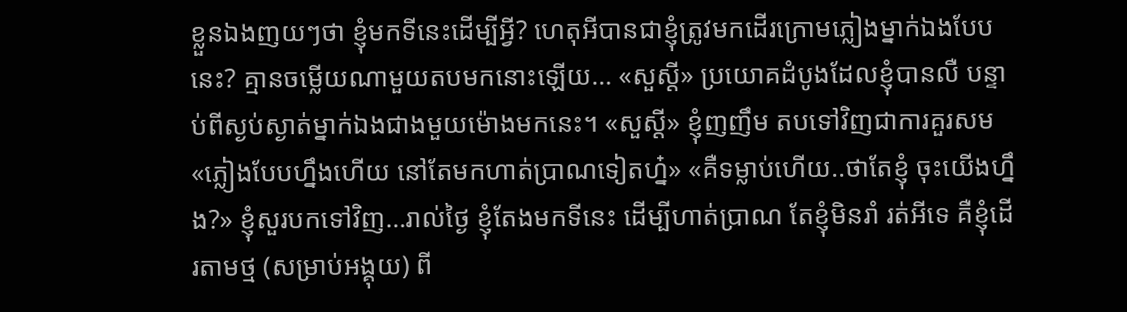ខ្លួនឯងញយៗថា ខ្ញុំមកទីនេះដើម្បីអ្វី? ហេតុអីបានជាខ្ញុំត្រូវមកដើរក្រោមភ្លៀងម្នាក់ឯងបែបនេះ? គ្មានចម្លើយណាមួយតបមកនោះឡើយ… «សួស្តី» ប្រយោគដំបូងដែលខ្ញុំបានលឺ បន្ទាប់ពីស្ងប់ស្ងាត់ម្នាក់ឯងជាងមួយម៉ោងមកនេះ។ «សួស្តី» ខ្ញុំញញឹម តបទៅវិញជាការគួរសម «ភ្លៀងបែបហ្នឹងហើយ នៅតែមកហាត់ប្រាណទៀតហ្ន៎» «គឺទម្លាប់ហើយ..ថាតែខ្ញុំ ចុះយើងហ្នឹង?» ខ្ញុំសួរបកទៅវិញ…រាល់ថ្ងៃ ខ្ញុំតែងមកទីនេះ ដើម្បីហាត់ប្រាណ តែខ្ញុំមិនរាំ រត់អីទេ គឺខ្ញុំដើរតាមថ្ម (សម្រាប់អង្គុយ) ពី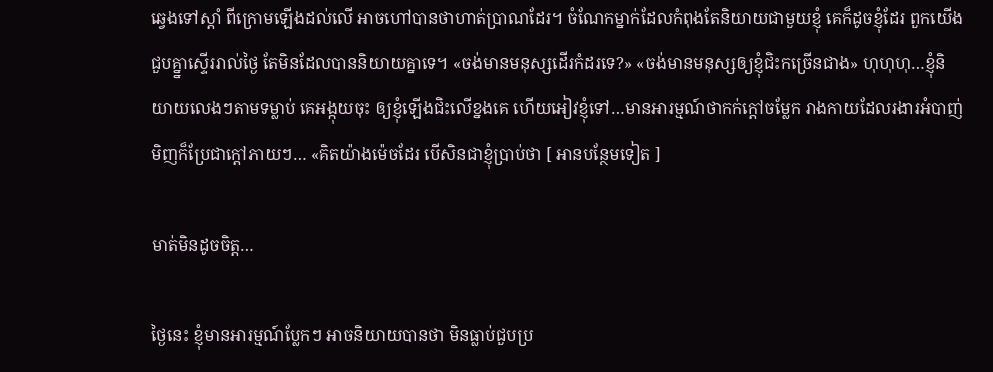ឆ្វេងទៅស្តាំ ពីក្រោមឡើងដល់លើ អាចហៅបានថាហាត់ប្រាណដែរ។ ចំណែកម្នាក់ដែលកំពុងតែនិយាយជាមួយខ្ញុំ គេក៏ដូចខ្ញុំដែរ ពួកយើងជួបគ្ន្នាស្ទើររាល់ថ្ងៃ តែមិនដែលបាននិយាយគ្នាទេ។ «ចង់មានមនុស្សដើរកំដរទេ?» «ចង់មានមនុស្សឲ្យខ្ញុំជិះកច្រើនជាង» ហុហុហុ…ខ្ញុំនិយាយលេងៗតាមទម្លាប់ គេអង្កុយចុះ ឲ្យខ្ញុំឡើងជិះលើខ្នងគេ ហើយអៀវខ្ញុំទៅ…មានអារម្មណ៍ថាកក់ក្តៅចម្លែក រាងកាយដែលរងារអំបាញ់មិញក៏ប្រែជាក្តៅភាយៗ… «គិតយ៉ាងម៉េចដែរ បើសិនជាខ្ញុំប្រាប់ថា [ អានបន្ថែមទៀត ]

មាត់មិនដូចចិត្ត…

ថ្ងៃនេះ ខ្ញុំមានអារម្មណ៍ប្លែកៗ អាចនិយាយបានថា មិនធ្លាប់ជួបប្រ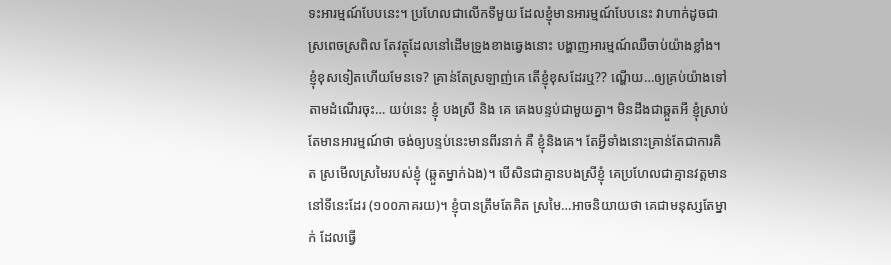ទះអារម្មណ៍បែបនេះ។ ប្រហែលជាលើកទីមួយ ដែលខ្ញុំមានអារម្មណ៍បែបនេះ វាហាក់ដូចជាស្រពេចស្រពិល តែវត្ថុដែលនៅដើមទ្រូងខាងឆ្វេងនោះ បង្ហាញអារម្មណ៍ឈឺចាប់យ៉ាងខ្លាំង។ ខ្ញុំខុសទៀតហើយមែនទេ? គ្រាន់តែស្រឡាញ់គេ តើខ្ញុំខុសដែរឬ?? ណ្ហើយ…ឲ្យគ្រប់យ៉ាងទៅតាមដំណើរចុះ… យប់នេះ ខ្ញុំ បងស្រី និង គេ គេងបន្ទប់ជាមួយគ្នា។ មិនដឹងជាឆ្កួតអី ខ្ញុំស្រាប់តែមានអារម្មណ៍ថា ចង់ឲ្យបន្ទប់នេះមានពីរនាក់ គឺ ខ្ញុំនិងគេ។ តែអ្វីទាំងនោះគ្រាន់តែជាការគិត ស្រមើលស្រមៃរបស់ខ្ញុំ (ឆ្កួតម្នាក់ឯង)។ បើសិនជាគ្មានបងស្រីខ្ញុំ គេប្រហែលជាគ្មានវត្តមាននៅទីនេះដែរ (១០០ភាគរយ)។ ខ្ញុំបានត្រឹមតែគិត ស្រមៃ…អាចនិយាយថា គេជាមនុស្សតែម្នាក់ ដែលធ្វើ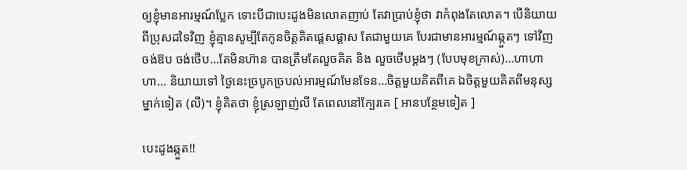ឲ្យខ្ញុំមានអារម្មណ៍ប្លែក ទោះបីជាបេះដូងមិនលោតញាប់ តែវាប្រាប់ខ្ញុំថា វាកំពុងតែលោត។ បើនិយាយពីប្រុសដទៃវិញ ខ្ញុំគ្មានសូម្បីតែកូនចិត្តគិតផ្តេសផ្តាស តែជាមួយគេ បែរជាមានអារម្មណ៍ឆ្កួតៗ ទៅវិញ ចង់ឱប ចង់ថើប…តែមិនហ៊ាន បានត្រឹមតែលួចគិត និង លួចថើបម្តងៗ (បែបមុខក្រាស់)…ហាហាហា… និយាយទៅ ថ្ងៃនេះច្របូកច្របល់អារម្មណ៍មែនទែន…ចិត្តមួយគិតពីគេ ឯចិត្តមួយគិតពីមនុស្សម្នាក់ទៀត (លី)។ ខ្ញុំគិតថា ខ្ញុំស្រឡាញ់លី តែពេលនៅក្បែរគេ [ អានបន្ថែមទៀត ]

បេះដូងឆ្កួត!!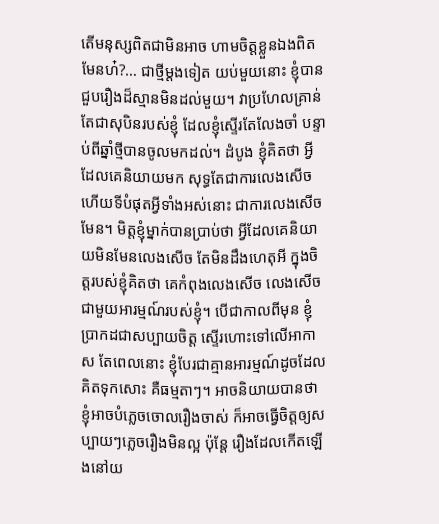តើមនុស្សពិតជាមិនអាច ហាមចិត្តខ្លួនឯងពិតមែនហ៎?… ជាថ្មីម្តងទៀត យប់មួយនោះ ខ្ញុំបានជួបរឿងដ៏ស្មានមិនដល់មួយ។ វាប្រហែលគ្រាន់តែជាសុបិនរបស់ខ្ញុំ ដែលខ្ញុំស្ទើរតែលែងចាំ បន្ទាប់ពីឆ្នាំថ្មីបានចូលមកដល់។ ដំបូង ខ្ញុំគិតថា អ្វីដែលគេនិយាយមក សុទ្ធតែជាការលេងសើច ហើយទីបំផុតអ្វីទាំងអស់នោះ ជាការលេងសើចមែន។ មិត្តខ្ញុំម្នាក់បានប្រាប់ថា អ្វីដែលគេនិយាយមិនមែនលេងសើច តែមិនដឹងហេតុអី ក្នុងចិត្តរបស់ខ្ញុំគិតថា គេកំពុងលេងសើច លេងសើចជាមួយអារម្មណ៍របស់ខ្ញុំ។ បើជាកាលពីមុន ខ្ញុំប្រាកដជាសប្បាយចិត្ត ស្ទើរហោះទៅលើអាកាស តែពេលនោះ ខ្ញុំបែរជាគ្មានអារម្មណ៍ដូចដែលគិតទុកសោះ គឺធម្មតាៗ។ អាចនិយាយបានថា ខ្ញុំអាចបំភ្លេចចោលរឿងចាស់ ក៏អាចធ្វើចិត្តឲ្យសប្បាយៗភ្លេចរឿងមិនល្អ ប៉ុន្តែ រឿងដែលកើតឡើងនៅយ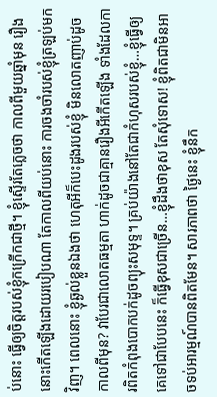ប់នោះ ធ្វើឲ្យចិត្តរបស់ខ្ញុំកក្រើកជាថ្មី។ ខ្ញុំស្ទើរតែភ្លេចថា កាលពីមួយឆ្នាំមុន រឿងនោះកើតឡើងដោយរបៀបណា តែកាលពីយប់នោះ ការចងចាំរបស់ខ្ញុំត្រឡប់មកវិញ។ ពេលនោះ ខ្ញុំឆ្ងល់ខ្លួនឯងថា ហេតុអីក៏បេះដូងរបស់ខ្ញុំ មិនលោតញាប់ដូចកាលពីមុន? វាបែរជាលោតធម្មតា ហាក់ដូចជាគ្មានរឿងអីកើតឡើង ទាំងដែលការពិតកំពុងបោកបក់ដូចព្យុះសមុទ្ទ។ គ្រប់យ៉ាងនៅតែជាកំហុសរបស់ខ្ញុំ…ខ្ញុំធ្វើឲ្យគេទៅជាបែបនេះ ក៏ធ្វើខុសជាច្រើន…ខ្ញុំដឹងថាខុស តែសុំទោស! ខ្ញុំពិតជាមិនអាចទប់អារម្មណ៍បានពិតមែន។ សារភាពថា ថ្ងៃនេះ ខ្ញុំនឹក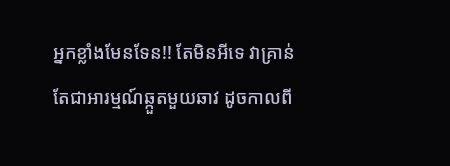អ្នកខ្លាំងមែនទែន!! តែមិនអីទេ វាគ្រាន់តែជាអារម្មណ៍ឆ្កួតមួយឆាវ ដូចកាលពី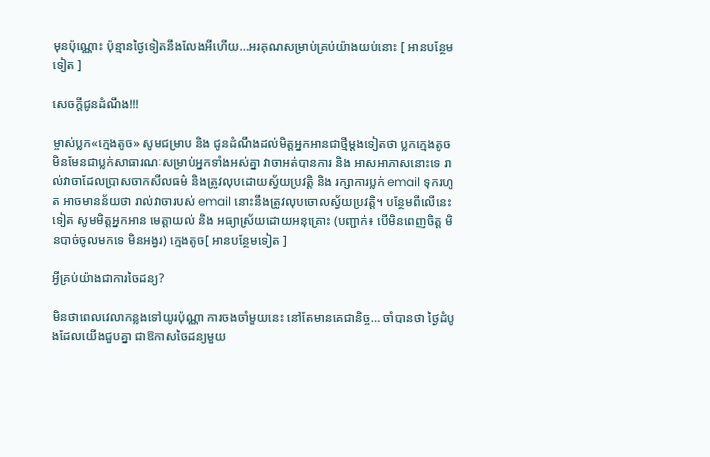មុនប៉ុណ្ណោះ ប៉ុន្មានថ្ងៃទៀតនឹងលែងអីហើយ…អរគុណសម្រាប់គ្រប់យ៉ាងយប់នោះ [ អានបន្ថែមទៀត ]

សេចក្តីជូនដំណឹង!!!

ម្ចាស់ប្លក«ក្មេងតូច» សូមជម្រាប និង ជូនដំណឹងដល់មិត្តអ្នកអានជាថ្មីម្តងទៀតថា ប្លកក្មេងតូច មិនមែនជាប្លក់សាធារណៈសម្រាប់អ្នកទាំងអស់គ្នា វាចាអត់បានការ និង អាសអាភាសនោះទេ រាល់វាចាដែលប្រាសចាកសីលធម៌ និងត្រូវលុបដោយស្វ័យប្រវត្តិ និង រក្សាការប្លក់ email ទុករហូត អាចមានន័យថា រាល់វាចារបស់ email នោះនឹងត្រូវលុបចោលស្វ័យប្រវត្តិ។ បន្ថែមពីលើនេះទៀត សូមមិត្តអ្នកអាន មេត្តាយល់ និង អធ្យាស្រ័យដោយអនុគ្រោះ (បញ្ជាក់៖ បើមិនពេញចិត្ត មិនបាច់ចូលមកទេ មិនអង្វរ) ក្មេងតូច[ អានបន្ថែមទៀត ]

អ្វីគ្រប់យ៉ាងជាការចៃដន្យ?

មិនថាពេលវេលាកន្លងទៅយូរប៉ុណ្ណា ការចងចាំមួយនេះ នៅតែមានគេជានិច្ច… ចាំបានថា ថ្ងៃដំបូងដែលយើងជួបគ្នា ជាឱកាសចៃដន្យមួយ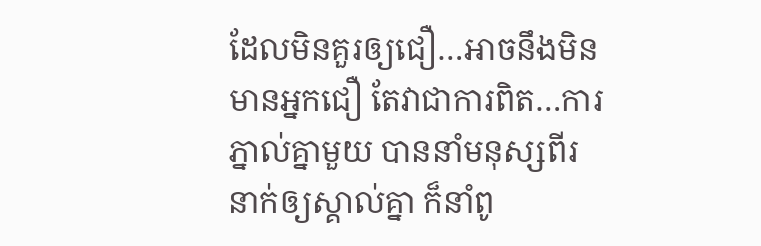ដែលមិនគួរឲ្យជឿ…អាចនឹងមិនមានអ្នកជឿ តែវាជាការពិត…ការភ្នាល់គ្នាមួយ បាននាំមនុស្សពីរនាក់ឲ្យស្គាល់គ្នា ក៏នាំពូ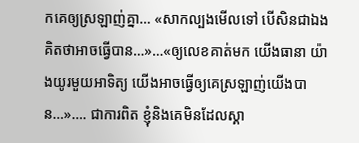កគេឲ្យស្រឡាញ់គ្នា… «សាកល្បងមើលទៅ បើសិនជាឯងគិតថាអាចធ្វើបាន…»…«ឲ្យលេខគាត់មក យើងធានា យ៉ាងយូរមួយអាទិត្យ យើងអាចធ្វើឲ្យគេស្រឡាញ់យើងបាន…»…. ជាការពិត ខ្ញុំនិងគេមិនដែលស្គា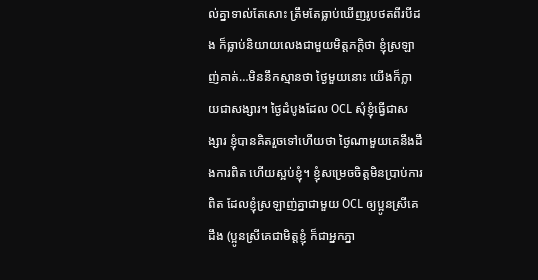ល់គ្នាទាល់តែសោះ ត្រឹមតែធ្លាប់ឃើញរូបថតពីរបីដង ក៏ធ្លាប់និយាយលេងជាមួយមិត្តភក្តិថា ខ្ញុំស្រឡាញ់គាត់…មិននឹកស្មានថា ថ្ងៃមួយនោះ យើងក៏ក្លាយជាសង្សារ។ ថ្ងៃដំបូងដែល OCL សុំខ្ញុំធ្វើជាសង្សារ ខ្ញុំបានគិតរួចទៅហើយថា ថ្ងៃណាមួយគេនឹងដឹងការពិត ហើយស្អប់ខ្ញុំ។ ខ្ញុំសម្រេចចិត្តមិនប្រាប់ការពិត ដែលខ្ញុំស្រឡាញ់គ្នាជាមួយ OCL ឲ្យប្អូនស្រីគេដឹង (ប្អូនស្រីគេជាមិត្តខ្ញុំ ក៏ជាអ្នកភ្នា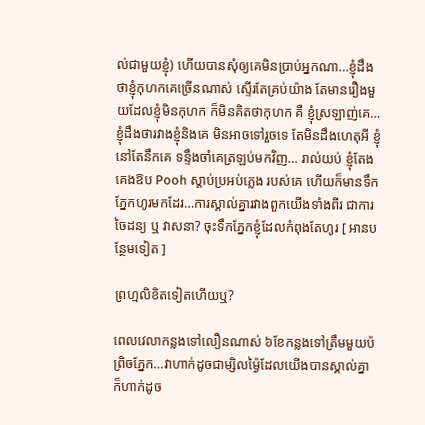ល់ជាមួយខ្ញុំ) ហើយបានសុំឲ្យគេមិនប្រាប់អ្នកណា…ខ្ញុំដឹង ថាខ្ញុំកុហកគេច្រើនណាស់ ស្ទើរតែគ្រប់យ៉ាង តែមានរឿងមួយដែលខ្ញុំមិនកុហក ក៏មិនគិតថាកុហក គឺ ខ្ញុំស្រឡាញ់គេ… ខ្ញុំដឹងថារវាងខ្ញុំនិងគេ មិនអាចទៅរួចទេ តែមិនដឹងហេតុអី ខ្ញុំនៅតែនឹកគេ ទន្ទឹងចាំគេត្រឡប់មកវិញ… រាល់យប់ ខ្ញុំតែងគេងឱប Pooh ស្តាប់ប្រអប់ភ្លេង របស់គេ ហើយក៏មានទឹកភ្នែកហូរមកដែរ…ការស្គាល់គ្នារវាងពួកយើងទាំងពីរ ជាការចៃដន្យ ឬ វាសនា? ចុះទឹកភ្នែកខ្ញុំដែលកំពុងតែហូរ [ អានបន្ថែមទៀត ]

ព្រហ្មលិខិតទៀតហើយឬ?

ពេលវេលាកន្លងទៅលឿនណាស់ ៦ខែកន្លងទៅត្រឹមមួយប៉ព្រិចភ្នែក…វាហាក់ដូចជាម្សិលម្ង៉ៃដែលយើងបានស្គាល់គ្នា ក៏ហាក់ដូច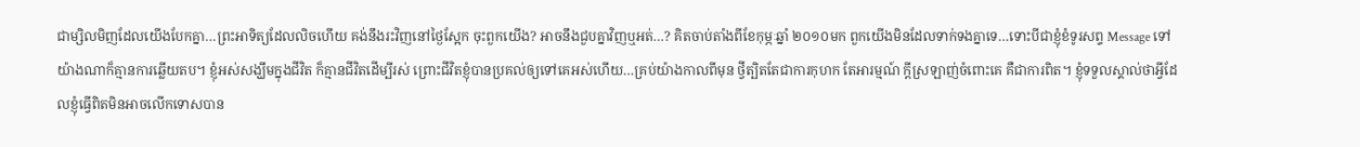ជាម្សិលមិញដែលយើងបែកគ្នា…ព្រះអាទិត្យដែលលិចហើយ គង់នឹងរះវិញនៅថ្ងៃស្អែក ចុះពួកយើង? អាចនឹងជួបគ្នាវិញឬអត់…? គិតចាប់តាំងពីខែកុម្ភៈឆ្នាំ ២០១០មក ពួកយើងមិនដែលទាក់ទងគ្នាទេ…ទោះបីជាខ្ញុំខំទូរសព្ទ Message ទៅយ៉ាងណាក៏គ្មានការឆ្លើយតប។ ខ្ញុំអស់សង្ឃឹមក្នុងជីវិត ក៏គ្មានជីវិតដើម្បីរស់ ព្រោះជីវិតខ្ញុំបានប្រគល់ឲ្យទៅគេអស់ហើយ…គ្រប់យ៉ាងកាលពីមុន ថ្វីត្បិតតែជាការកុហក តែអារម្មណ៍ ក្តីស្រឡាញ់ចំពោះគេ គឺជាការពិត។ ខ្ញុំទទួលស្គាល់ថាអ្វីដែលខ្ញុំធ្វើពិតមិនអាចលើកទោសបាន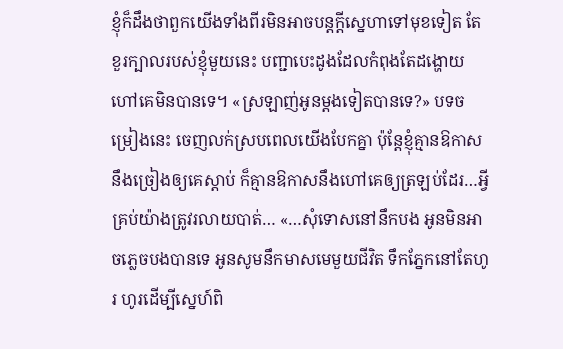ខ្ញុំក៏ដឹងថាពួកយើងទាំងពីរមិនអាចបន្តក្តីស្នេហាទៅមុខទៀត តែខួរក្បាលរបស់ខ្ញុំមួយនេះ បញ្ជាបេះដូងដែលកំពុងតែដង្ហោយហៅគេមិនបានទេ។ «ស្រឡាញ់អូនម្តងទៀតបានទេ?» បទចម្រៀងនេះ ចេញលក់ស្របពេលយើងបែកគ្នា ប៉ុន្តែខ្ញុំគ្មានឱកាស នឹងច្រៀងឲ្យគេស្តាប់ ក៏គ្មានឱកាសនឹងហៅគេឲ្យត្រឡប់ដែរ…អ្វីគ្រប់យ៉ាងត្រូវរលាយបាត់… «…សុំទោសនៅនឹកបង អូនមិនអាចភ្លេចបងបានទេ អូនសូមនឹកមាសមេមួយជីវិត ទឹកភ្នែកនៅតែហូរ ហូរដើម្បីស្នេហ៍ពិ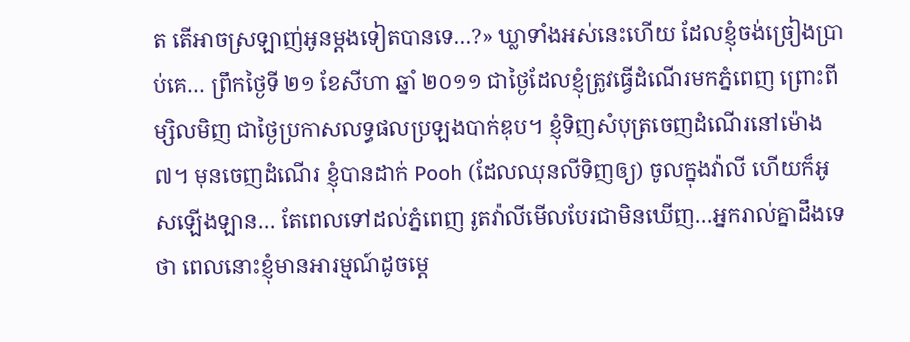ត តើអាចស្រឡាញ់អូនម្តងទៀតបានទេ…?» ឃ្លាទាំងអស់នេះហើយ ដែលខ្ញុំចង់ច្រៀងប្រាប់គេ… ព្រឹកថ្ងៃទី ២១ ខែសីហា ឆ្នាំ ២០១១ ជាថ្ងៃដែលខ្ញុំត្រូវធ្វើដំណើរមកភ្នំពេញ ព្រោះពីម្សិលមិញ ជាថ្ងៃប្រកាសលទ្ធផលប្រឡងបាក់ឌុប។ ខ្ញុំទិញសំបុត្រចេញដំណើរនៅម៉ោង ៧។ មុនចេញដំណើរ ខ្ញុំបានដាក់ Pooh (ដែលឈុនលីទិញឲ្យ) ចូលក្នុងវ៉ាលី ហើយក៏អូសឡើងឡាន… តែពេលទៅដល់ភ្នំពេញ រូតវ៉ាលីមើលបែរជាមិនឃើញ…អ្នករាល់គ្នាដឹងទេថា ពេលនោះខ្ញុំមានអារម្មណ៍ដូចម្តេ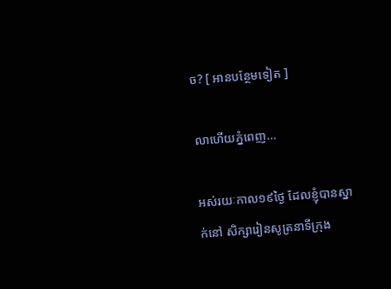ច? [ អានបន្ថែមទៀត ]

លាហើយភ្នំពេញ…

អស់រយៈកាល១៩ថ្ងៃ ដែលខ្ញុំបានស្នាក់នៅ សិក្សារៀនសូត្រនាទីក្រុង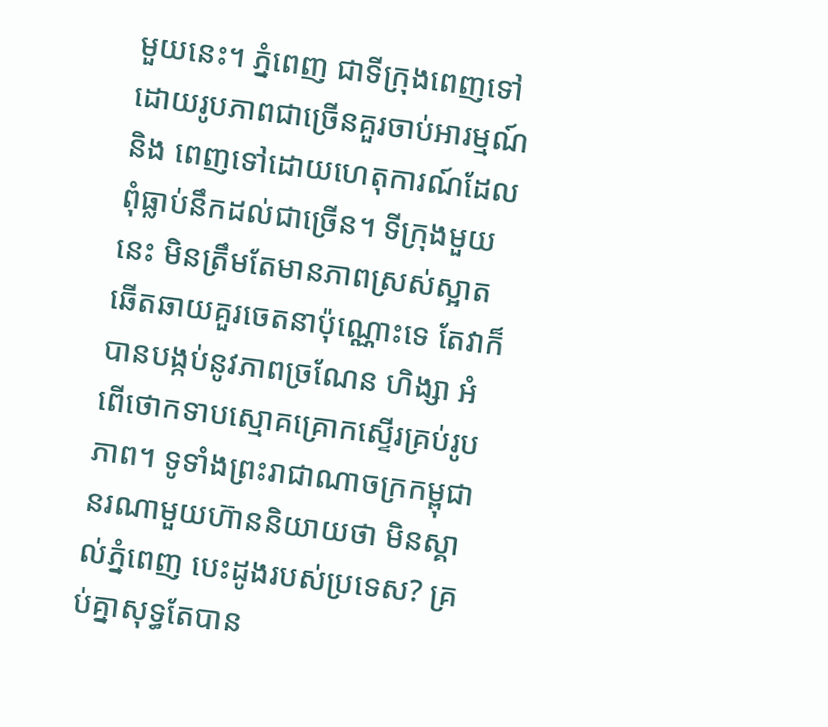មួយនេះ។ ភ្នំពេញ ជាទីក្រុងពេញទៅដោយរូបភាពជាច្រើនគួរចាប់អារម្មណ៍ និង ពេញទៅដោយហេតុការណ៍ដែលពុំធ្លាប់នឹកដល់ជាច្រើន។ ទីក្រុងមួយនេះ មិនត្រឹមតែមានភាពស្រស់ស្អាតឆើតឆាយគួរចេតនាប៉ុណ្ណោះទេ តែវាក៏បានបង្កប់នូវភាពច្រណែន ហិង្សា អំពើថោកទាបស្មោគគ្រោកស្ទើរគ្រប់រូបភាព។ ទូទាំងព្រះរាជាណាចក្រកម្ពុជា នរណាមួយហ៊ាននិយាយថា មិនស្គាល់ភ្នំពេញ បេះដូងរបស់ប្រទេស? គ្រប់គ្នាសុទ្ធតែបាន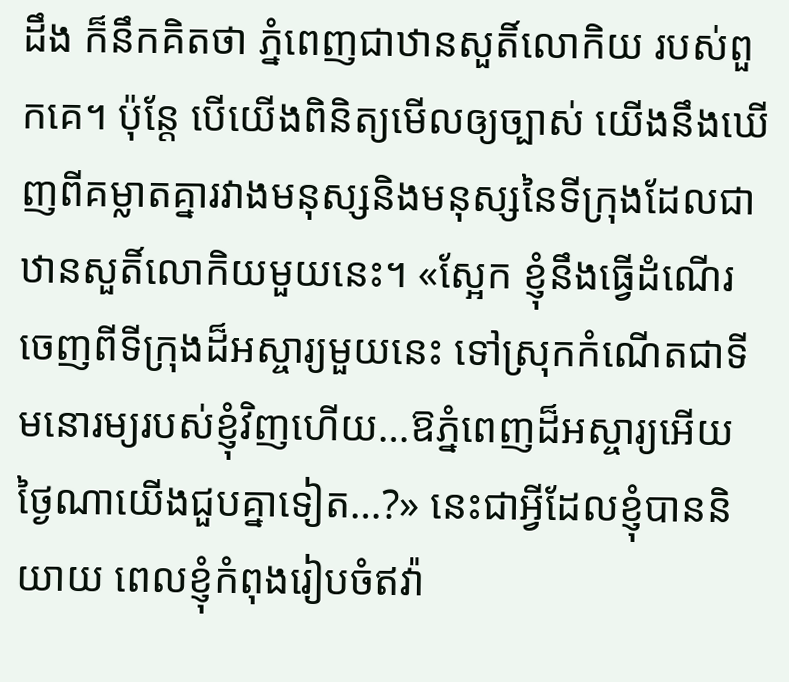ដឹង ក៏នឹកគិតថា ភ្នំពេញជាឋានសួតិ៍លោកិយ របស់ពួកគេ។ ប៉ុន្តែ បើយើងពិនិត្យមើលឲ្យច្បាស់ យើងនឹងឃើញពីគម្លាតគ្នារវាងមនុស្សនិងមនុស្សនៃទីក្រុងដែលជាឋានសួតិ៍លោកិយមួយនេះ។ «ស្អែក ខ្ញុំនឹងធ្វើដំណើរចេញពីទីក្រុងដ៏អស្ចារ្យមួយនេះ ទៅស្រុកកំណើតជាទីមនោរម្យរបស់ខ្ញុំវិញហើយ…ឱភ្នំពេញដ៏អស្ចារ្យអើយ ថ្ងៃណាយើងជួបគ្នាទៀត…?» នេះជាអ្វីដែលខ្ញុំបាននិយាយ ពេលខ្ញុំកំពុងរៀបចំឥវ៉ា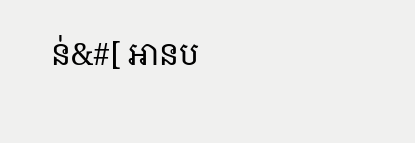ន់&#[ អានប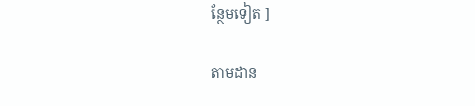ន្ថែមទៀត ]

តាមដាន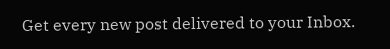Get every new post delivered to your Inbox.